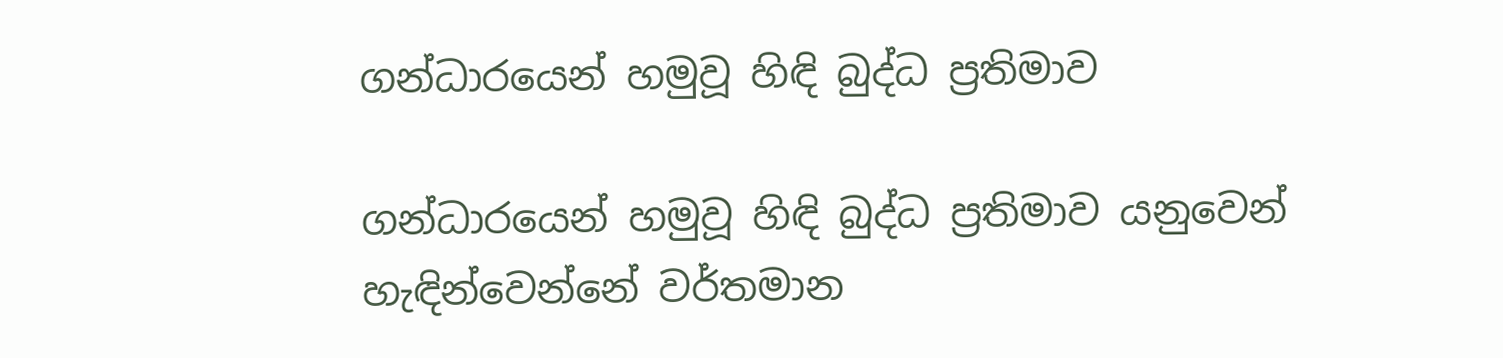ගන්ධාරයෙන් හමුවූ හිඳි බුද්ධ ප්‍රතිමාව

ගන්ධාරයෙන් හමුවූ හිඳි බුද්ධ ප්‍රතිමාව යනුවෙන් හැඳින්වෙන්නේ වර්තමාන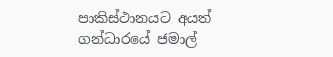පාකිස්ථානයට අයත් ගන්ධාරයේ ජමාල්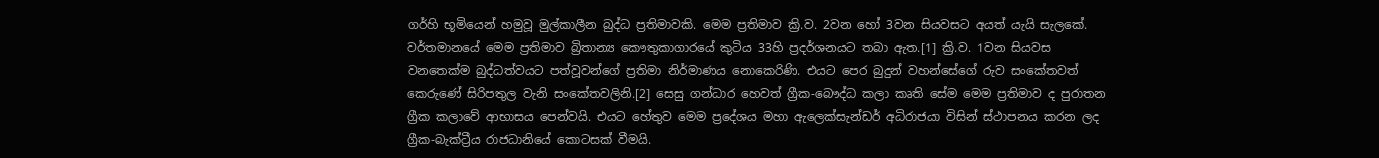ගර්හි භූමියෙන් හමුවූ මුල්කාලීන බුද්ධ ප්‍රතිමාවකි. මෙම ප්‍රතිමාව ක්‍රි.ව. 2වන හෝ 3වන සියවසට අයත් යැයි සැලකේ. වර්තමානයේ මෙම ප්‍රතිමාව බ්‍රිතාන්‍ය‍ කෞතුකාගාරයේ කුටිය 33හි ප්‍රදර්ශනයට තබා ඇත.[1] ක්‍රි.ව. 1වන සියවස වනතෙක්ම බුද්ධත්වයට පත්වූවන්ගේ ප්‍රතිමා නිර්මාණය නොකෙරිණි. එයට පෙර බුදුන් වහන්සේගේ රුව සංකේතවත් කෙරුණේ සිරිපතුල වැනි සංකේතවලිනි.[2] සෙසු ගන්ධාර හෙවත් ග්‍රීක-බෞද්ධ කලා කෘති සේම මෙම ප්‍රතිමාව ද පුරාතන ග්‍රීක කලාවේ ආභාසය පෙන්වයි. එයට හේතුව මෙම ප්‍රදේශය මහා ඇලෙක්සැන්ඩර් අධිරාජයා විසින් ස්ථාපනය කරන ලද ග්‍රීක-බැක්ට්‍රීය රාජධානියේ කොටසක් වීමයි.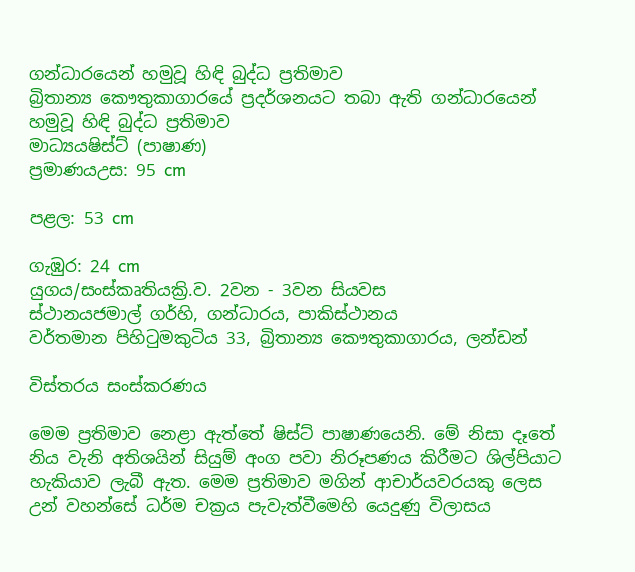ගන්ධාරයෙන් හමුවූ හිඳි බුද්ධ ප්‍රතිමාව
බ්‍රිතාන්‍ය කෞතුකාගාරයේ ප්‍රදර්ශනයට තබා ඇති ගන්ධාරයෙන් හමුවූ හිඳි බුද්ධ ප්‍රතිමාව
මාධ්‍යයෂිස්ට් (පාෂාණ)
ප්‍රමාණයඋස: 95 cm

පළල: 53 cm

ගැඹුර: 24 cm
යුගය/සංස්කෘතියක්‍රි.ව. 2වන - 3වන සියවස
ස්ථානයජමාල් ගර්හි, ගන්ධාරය, පාකිස්ථානය
වර්තමාන පිහිටුමකුටිය 33, බ්‍රිතාන්‍ය කෞතුකාගාරය, ලන්ඩන්

විස්තරය සංස්කරණය

මෙම ප්‍රතිමාව නෙළා ඇත්තේ ෂිස්ට් පාෂාණයෙනි. මේ නිසා දෑතේ නිය වැනි අතිශයින් සියුම් අංග පවා නිරූපණය කිරීමට ශිල්පියාට හැකියාව ලැබී ඇත. මෙම ප්‍රතිමාව මගින් ආචාර්යවරයකු ලෙස උන් වහන්සේ ධර්ම චක්‍රය පැවැත්වීමෙහි යෙදුණු විලාසය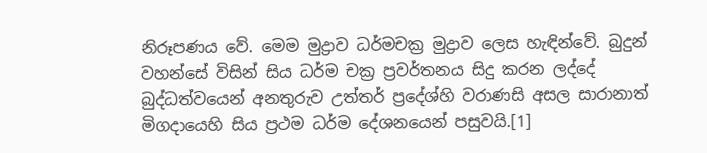නිරූපණය වේ. මෙම මුද්‍රාව ධර්මචක්‍ර මුද්‍රාව ලෙස හැඳින්වේ. බුදුන් වහන්සේ විසින් සිය ධර්ම චක්‍ර ප්‍රවර්තනය සිදු කරන ලද්දේ බුද්ධත්වයෙන් අනතුරුව උත්තර් ප්‍රදේශ්හි වරාණසි අසල සාරානාත් මිගදායෙහි සිය ප්‍රථම ධර්ම දේශනයෙන් පසුවයි.[1]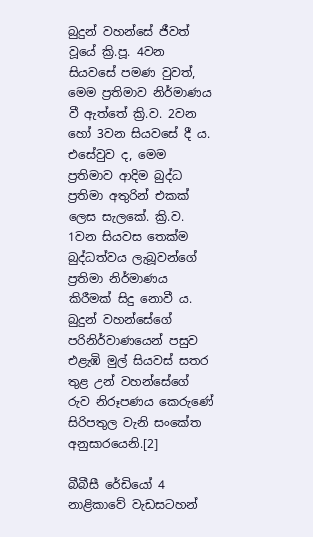බුදුන් වහන්සේ ජීවත් වූයේ ක්‍රි.පූ. 4වන සියවසේ පමණ වුවත්, මෙම ප්‍රතිමාව නිර්මාණය වී ඇත්තේ ක්‍රි.ව. 2වන හෝ 3වන සියවසේ දී ය. එසේවුව ද, මෙම ප්‍රතිමාව ආදිම බුද්ධ ප්‍රතිමා අතුරින් එකක් ලෙස සැලකේ. ක්‍රි.ව. 1වන සියවස තෙක්ම බුද්ධත්වය ලැබූවන්ගේ ප්‍රතිමා නිර්මාණය කිරීමක් සිදු නොවී ය. බුදුන් වහන්සේගේ පරිනිර්වාණයෙන් පසුව එළැඹි මුල් සියවස් සතර තුළ උන් වහන්සේගේ රුව නිරූපණය කෙරුණේ සිරිපතුල වැනි සංකේත අනුසාරයෙනි.[2]

බීබීසී රේඩියෝ 4 නාළිකාවේ වැඩසටහන්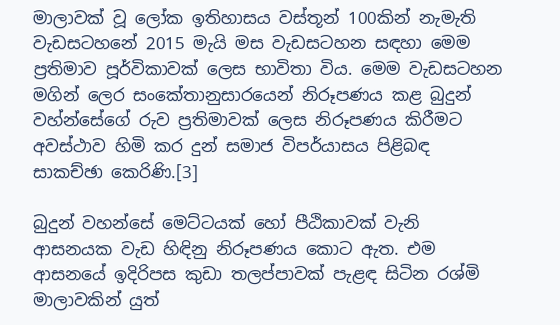මාලාවක් වූ ලෝක ඉතිහාසය වස්තූන් 100කින් නැමැති වැඩසටහනේ 2015 මැයි මස වැඩසටහන සඳහා මෙම ප්‍රතිමාව පූර්විකාවක් ලෙස භාවිතා විය. මෙම වැඩසටහන මගින් ලෙර සංකේතානුසාරයෙන් නිරූපණය කළ බුදුන් වහ්න්සේගේ රුව ප්‍රතිමාවක් ලෙස නිරූපණය කිරීමට අවස්ථාව හිමි කර දුන් සමාජ විපර්යාසය පිළිබඳ සාකච්ඡා කෙරිණි.[3]

බුදුන් වහන්සේ මෙට්ටයක් හෝ පීඨිකාවක් වැනි ආසනයක වැඩ හිඳිනු නිරූපණය කොට ඇත. එම ආසනයේ ඉදිරිපස කුඩා තලප්පාවක් පැළඳ සිටින රශ්මි මාලාවකින් යුත්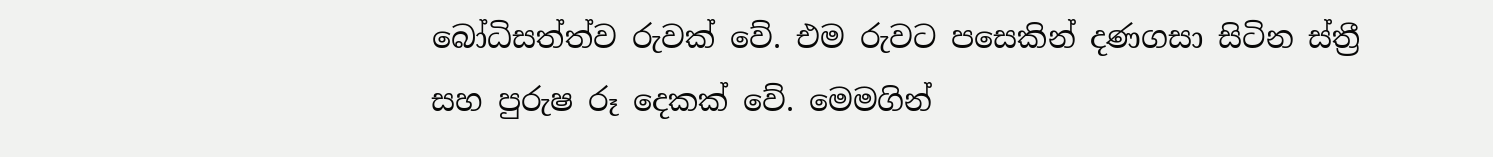බෝධිසත්ත්ව රුවක් වේ. එම රුවට පසෙකින් දණගසා සිටින ස්ත්‍රී සහ පුරුෂ රූ දෙකක් වේ. මෙමගින්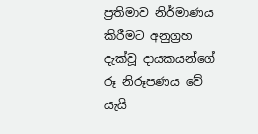ප්‍රතිමාව නිර්මාණය කිරීමට අනුග්‍රහ දැක්වූ දායකයන්ගේ රූ නිරූපණය වේ යැයි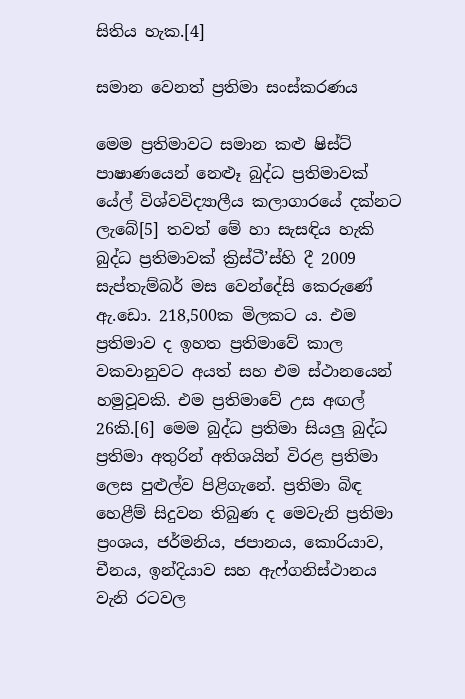සිතිය හැක.[4]

සමාන වෙනත් ප්‍රතිමා සංස්කරණය

මෙම ප්‍රතිමාවට සමාන කළු ෂිස්ට් පාෂාණයෙන් නෙළූ බුද්ධ ප්‍රතිමාවක් යේල් විශ්වවිද්‍යාලීය කලාගාරයේ දක්නට ලැබේ[5] තවත් මේ හා සැසඳිය හැකි බුද්ධ ප්‍රතිමාවක් ක්‍රිස්ටී’ස්හි දී 2009 සැප්තැම්බර් මස වෙන්දේසි කෙරුණේ ඇ.ඩො. 218,500ක මිලකට ය. එම ප්‍රතිමාව ද ‍ඉහත ප්‍රතිමාවේ කාල වකවානුවට අයත් සහ එම ස්ථානයෙන් හමුවූවකි. එම ප්‍රතිමාවේ උස අඟල් 26කි.[6] මෙම බුද්ධ ප්‍රතිමා සියලු බුද්ධ ප්‍රතිමා අතුරින් අතිශයින් විරළ ප්‍රතිමා ලෙස පුළුල්ව පිළිගැනේ. ප්‍රතිමා බිඳ හෙළීම් සිදුවන තිබුණ ද මෙවැනි ප්‍රතිමා ප්‍රංශය, ජර්මනිය, ජපානය, කොරියාව, චීනය, ඉන්දියාව සහ ඇෆ්ගනිස්ථානය වැනි රටවල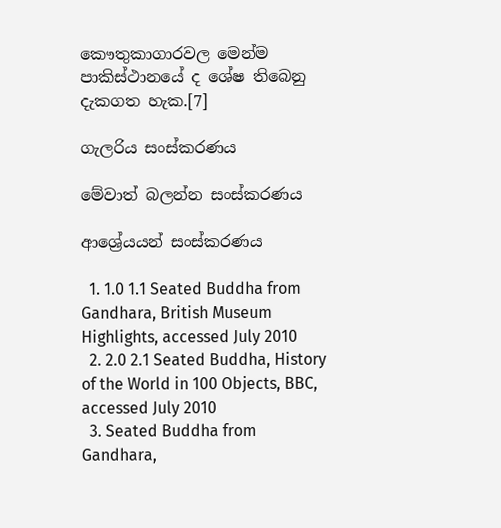කෞතුකාගාරවල මෙන්ම පාකිස්ථානයේ ද ශේෂ තිබෙනු දැකගත හැක.[7]

ගැලරිය සංස්කරණය

මේවාත් බලන්න සංස්කරණය

ආශ්‍රේයයන් සංස්කරණය

  1. 1.0 1.1 Seated Buddha from Gandhara, British Museum Highlights, accessed July 2010
  2. 2.0 2.1 Seated Buddha, History of the World in 100 Objects, BBC, accessed July 2010
  3. Seated Buddha from Gandhara,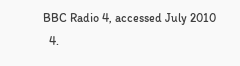BBC Radio 4, accessed July 2010
  4.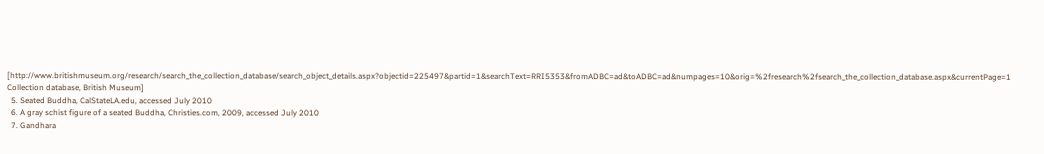[http://www.britishmuseum.org/research/search_the_collection_database/search_object_details.aspx?objectid=225497&partid=1&searchText=RRI5353&fromADBC=ad&toADBC=ad&numpages=10&orig=%2fresearch%2fsearch_the_collection_database.aspx&currentPage=1 Collection database, British Museum]
  5. Seated Buddha, CalStateLA.edu, accessed July 2010
  6. A gray schist figure of a seated Buddha, Christies.com, 2009, accessed July 2010
  7. Gandhara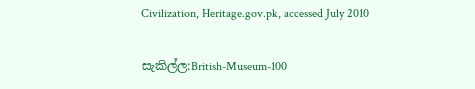Civilization, Heritage.gov.pk, accessed July 2010

සැකිල්ල:British-Museum-100